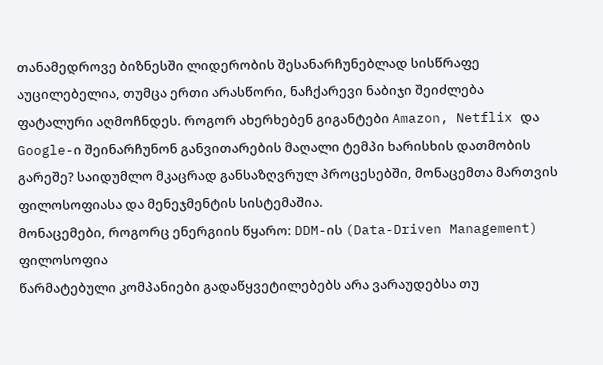თანამედროვე ბიზნესში ლიდერობის შესანარჩუნებლად სისწრაფე აუცილებელია, თუმცა ერთი არასწორი, ნაჩქარევი ნაბიჯი შეიძლება ფატალური აღმოჩნდეს. როგორ ახერხებენ გიგანტები Amazon, Netflix და Google-ი შეინარჩუნონ განვითარების მაღალი ტემპი ხარისხის დათმობის გარეშე? საიდუმლო მკაცრად განსაზღვრულ პროცესებში, მონაცემთა მართვის ფილოსოფიასა და მენეჯმენტის სისტემაშია.
მონაცემები, როგორც ენერგიის წყარო: DDM-ის (Data-Driven Management) ფილოსოფია
წარმატებული კომპანიები გადაწყვეტილებებს არა ვარაუდებსა თუ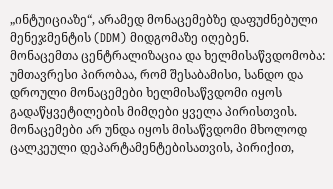„ინტუიციაზე“, არამედ მონაცემებზე დაფუძნებული მენეჯმენტის (DDM) მიდგომაზე იღებენ.
მონაცემთა ცენტრალიზაცია და ხელმისაწვდომობა: უმთავრესი პირობაა, რომ შესაბამისი, სანდო და დროული მონაცემები ხელმისაწვდომი იყოს გადაწყვეტილების მიმღები ყველა პირისთვის. მონაცემები არ უნდა იყოს მისაწვდომი მხოლოდ ცალკეული დეპარტამენტებისათვის, პირიქით,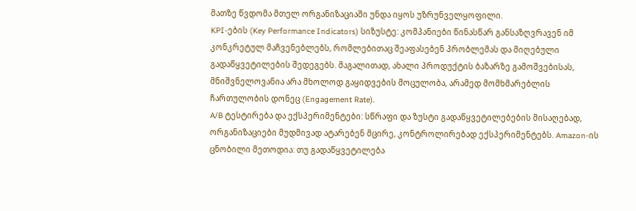მათზე წვდომა მთელ ორგანიზაციაში უნდა იყოს უზრუნველყოფილი.
KPI-ების (Key Performance Indicators) სიზუსტე: კომპანიები წინასწარ განსაზღვრავენ იმ კონკრეტულ მაჩვენებლებს, რომლებითაც შეაფასებენ პრობლემას და მიღებული გადაწყვეტილების შედეგებს. მაგალითად, ახალი პროდუქტის ბაზარზე გამოშვებისას, მნიშვნელოვანია არა მხოლოდ გაყიდვების მოცულობა, არამედ მომხმარებლის ჩართულობის დონეც (Engagement Rate).
A/B ტესტირება და ექსპერიმენტები: სწრაფი და ზუსტი გადაწყვეტილებების მისაღებად, ორგანიზაციები მუდმივად ატარებენ მცირე, კონტროლირებად ექსპერიმენტებს. Amazon-ის ცნობილი მეთოდია: თუ გადაწყვეტილება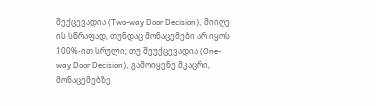შექცევადია (Two-way Door Decision), მიიღე ის სწრაფად, თუნდაც მონაცემები არ იყოს 100%-ით სრული; თუ შეუქცევადია (One-way Door Decision), გამოიყენე მკაცრი, მონაცემებზე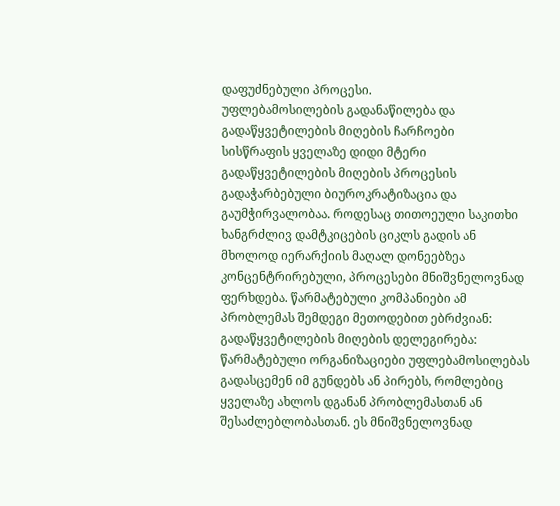დაფუძნებული პროცესი.
უფლებამოსილების გადანაწილება და გადაწყვეტილების მიღების ჩარჩოები
სისწრაფის ყველაზე დიდი მტერი გადაწყვეტილების მიღების პროცესის გადაჭარბებული ბიუროკრატიზაცია და გაუმჭირვალობაა. როდესაც თითოეული საკითხი ხანგრძლივ დამტკიცების ციკლს გადის ან მხოლოდ იერარქიის მაღალ დონეებზეა კონცენტრირებული, პროცესები მნიშვნელოვნად ფერხდება. წარმატებული კომპანიები ამ პრობლემას შემდეგი მეთოდებით ებრძვიან:
გადაწყვეტილების მიღების დელეგირება: წარმატებული ორგანიზაციები უფლებამოსილებას გადასცემენ იმ გუნდებს ან პირებს, რომლებიც ყველაზე ახლოს დგანან პრობლემასთან ან შესაძლებლობასთან. ეს მნიშვნელოვნად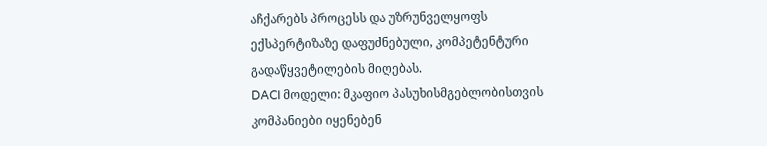აჩქარებს პროცესს და უზრუნველყოფს ექსპერტიზაზე დაფუძნებული, კომპეტენტური გადაწყვეტილების მიღებას.
DACI მოდელი: მკაფიო პასუხისმგებლობისთვის კომპანიები იყენებენ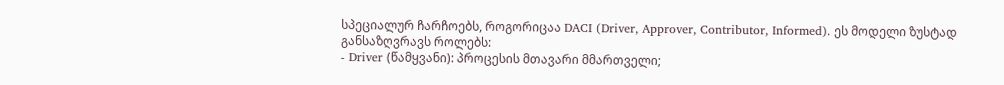სპეციალურ ჩარჩოებს, როგორიცაა DACI (Driver, Approver, Contributor, Informed). ეს მოდელი ზუსტად განსაზღვრავს როლებს:
- Driver (წამყვანი): პროცესის მთავარი მმართველი;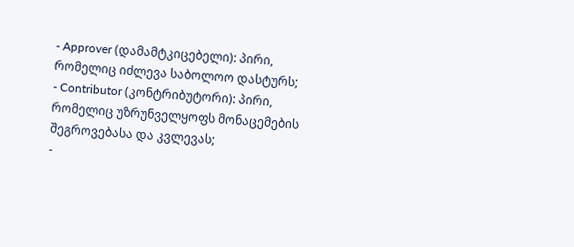- Approver (დამამტკიცებელი): პირი, რომელიც იძლევა საბოლოო დასტურს;
- Contributor (კონტრიბუტორი): პირი, რომელიც უზრუნველყოფს მონაცემების შეგროვებასა და კვლევას;
-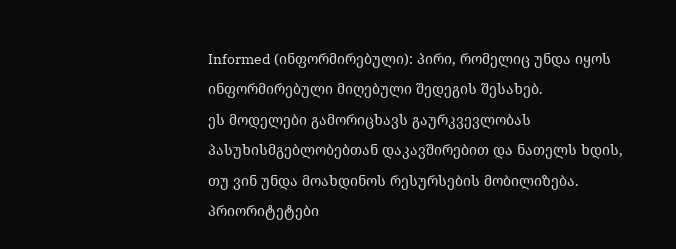Informed (ინფორმირებული): პირი, რომელიც უნდა იყოს ინფორმირებული მიღებული შედეგის შესახებ.
ეს მოდელები გამორიცხავს გაურკვევლობას პასუხისმგებლობებთან დაკავშირებით და ნათელს ხდის, თუ ვინ უნდა მოახდინოს რესურსების მობილიზება.
პრიორიტეტები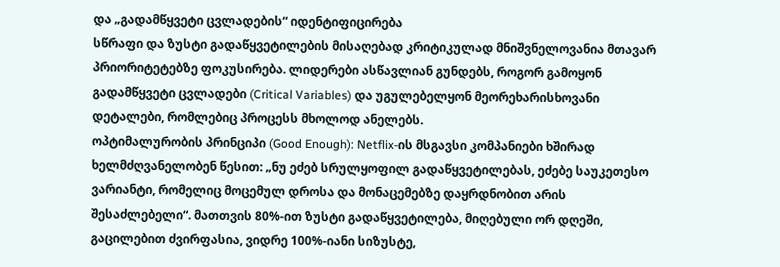და „გადამწყვეტი ცვლადების“ იდენტიფიცირება
სწრაფი და ზუსტი გადაწყვეტილების მისაღებად კრიტიკულად მნიშვნელოვანია მთავარ პრიორიტეტებზე ფოკუსირება. ლიდერები ასწავლიან გუნდებს, როგორ გამოყონ გადამწყვეტი ცვლადები (Critical Variables) და უგულებელყონ მეორეხარისხოვანი დეტალები, რომლებიც პროცესს მხოლოდ ანელებს.
ოპტიმალურობის პრინციპი (Good Enough): Netflix-ის მსგავსი კომპანიები ხშირად ხელმძღვანელობენ წესით: „ნუ ეძებ სრულყოფილ გადაწყვეტილებას, ეძებე საუკეთესო ვარიანტი, რომელიც მოცემულ დროსა და მონაცემებზე დაყრდნობით არის შესაძლებელი“. მათთვის 80%-ით ზუსტი გადაწყვეტილება, მიღებული ორ დღეში, გაცილებით ძვირფასია, ვიდრე 100%-იანი სიზუსტე,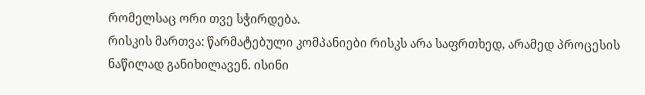რომელსაც ორი თვე სჭირდება.
რისკის მართვა: წარმატებული კომპანიები რისკს არა საფრთხედ, არამედ პროცესის ნაწილად განიხილავენ. ისინი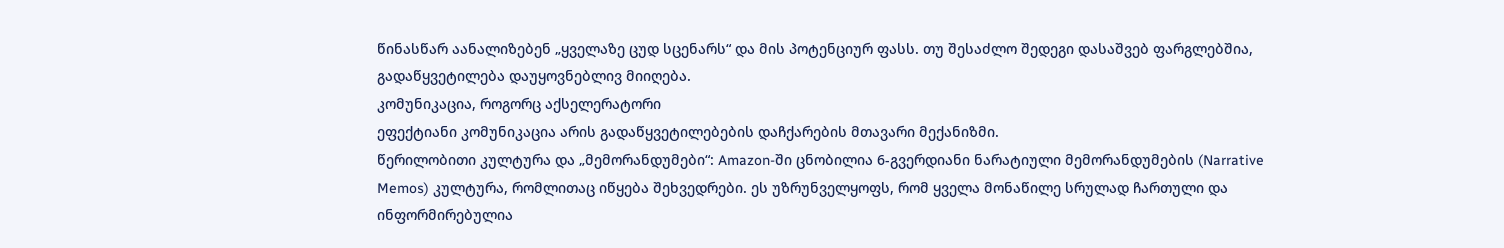წინასწარ აანალიზებენ „ყველაზე ცუდ სცენარს“ და მის პოტენციურ ფასს. თუ შესაძლო შედეგი დასაშვებ ფარგლებშია, გადაწყვეტილება დაუყოვნებლივ მიიღება.
კომუნიკაცია, როგორც აქსელერატორი
ეფექტიანი კომუნიკაცია არის გადაწყვეტილებების დაჩქარების მთავარი მექანიზმი.
წერილობითი კულტურა და „მემორანდუმები“: Amazon-ში ცნობილია 6-გვერდიანი ნარატიული მემორანდუმების (Narrative Memos) კულტურა, რომლითაც იწყება შეხვედრები. ეს უზრუნველყოფს, რომ ყველა მონაწილე სრულად ჩართული და ინფორმირებულია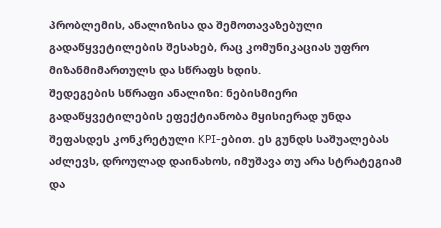პრობლემის, ანალიზისა და შემოთავაზებული გადაწყვეტილების შესახებ, რაც კომუნიკაციას უფრო მიზანმიმართულს და სწრაფს ხდის.
შედეგების სწრაფი ანალიზი: ნებისმიერი გადაწყვეტილების ეფექტიანობა მყისიერად უნდა შეფასდეს კონკრეტული KPI-ებით. ეს გუნდს საშუალებას აძლევს, დროულად დაინახოს, იმუშავა თუ არა სტრატეგიამ და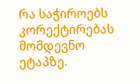რა საჭიროებს კორექტირებას მომდევნო ეტაპზე.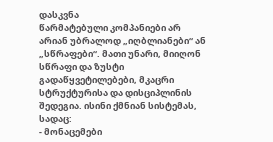დასკვნა
წარმატებული კომპანიები არ არიან უბრალოდ „იღბლიანები“ ან „სწრაფები“. მათი უნარი, მიიღონ სწრაფი და ზუსტი გადაწყვეტილებები, მკაცრი სტრუქტურისა და დისციპლინის შედეგია. ისინი ქმნიან სისტემას, სადაც:
- მონაცემები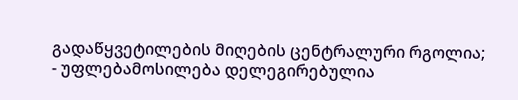გადაწყვეტილების მიღების ცენტრალური რგოლია;
- უფლებამოსილება დელეგირებულია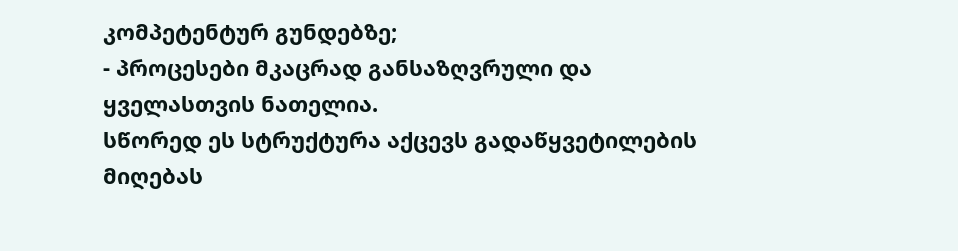კომპეტენტურ გუნდებზე;
- პროცესები მკაცრად განსაზღვრული და ყველასთვის ნათელია.
სწორედ ეს სტრუქტურა აქცევს გადაწყვეტილების მიღებას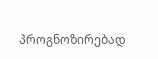პროგნოზირებად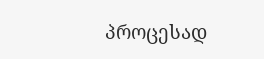პროცესად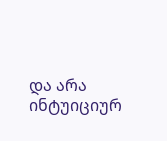და არა ინტუიციურ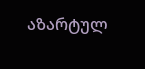აზარტულ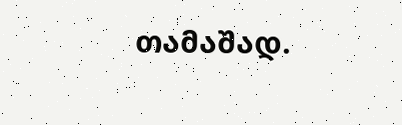თამაშად.